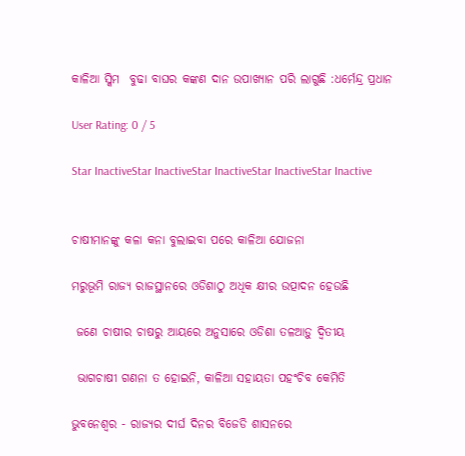କାଳିଆ ସ୍କିମ  ବୁଢା ବାଘର କଙ୍କଣ ଦାନ ଉପାଖ୍ୟାନ ପରି ଲାଗୁଛି :ଧର୍ମେନ୍ଦ୍ର ପ୍ରଧାନ

User Rating: 0 / 5

Star InactiveStar InactiveStar InactiveStar InactiveStar Inactive


ଚାଷୀମାନଙ୍କୁ କଳା କନା ବୁଲାଇବା ପରେ କାଳିଆ ଯୋଜନା

ମରୁଭୂମି ରାଜ୍ୟ ରାଜସ୍ଥାନରେ ଓଡିଶାଠୁ ଅଧିକ କ୍ଷୀର ଉତ୍ପାଦନ ହେଉଛି

 ଜଣେ ଚାଷୀର ଚାଷରୁ ଆୟରେ ଅନୁସାରେ ଓଡିଶା ତଳଆଡ଼ୁ ଦ୍ଵିତୀୟ

 ଭାଗଚାଷୀ ଗଣନା ତ ହୋଇନି, କାଳିଆ ସହାୟତା ପହଂଚିବ କେମିତି

ଭୁବନେଶ୍ୱର - ରାଜ୍ୟର ଦୀର୍ଘ ଦିନର ବିଜେଡି ଶାସନରେ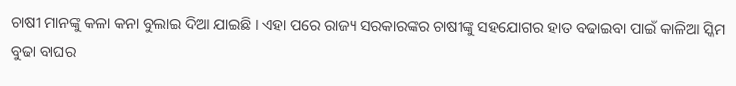ଚାଷୀ ମାନଙ୍କୁ କଳା କନା ବୁଲାଇ ଦିଆ ଯାଇଛି । ଏହା ପରେ ରାଜ୍ୟ ସରକାରଙ୍କର ଚାଷୀଙ୍କୁ ସହଯୋଗର ହାତ ବଢାଇବା ପାଇଁ କାଳିଆ ସ୍କିମ  ବୁଢା ବାଘର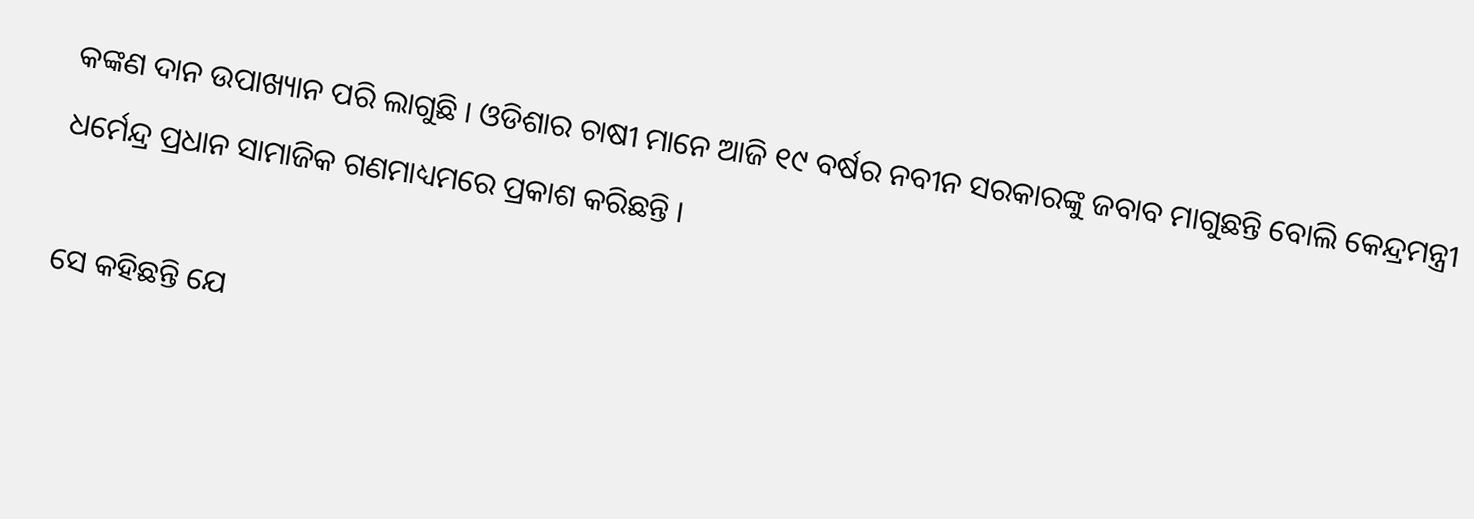କଙ୍କଣ ଦାନ ଉପାଖ୍ୟାନ ପରି ଲାଗୁଛି । ଓଡିଶାର ଚାଷୀ ମାନେ ଆଜି ୧୯ ବର୍ଷର ନବୀନ ସରକାରଙ୍କୁ ଜବାବ ମାଗୁଛନ୍ତି ବୋଲି କେନ୍ଦ୍ରମନ୍ତ୍ରୀ ଧର୍ମେନ୍ଦ୍ର ପ୍ରଧାନ ସାମାଜିକ ଗଣମାଧ୍ୟମରେ ପ୍ରକାଶ କରିଛନ୍ତି ।

ସେ କହିଛନ୍ତି ଯେ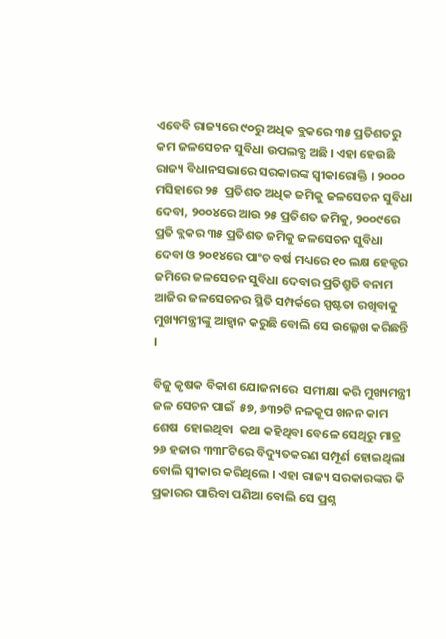ଏବେବି ରାଜ୍ୟରେ ୯୦ରୁ ଅଧିକ ବ୍ଲକରେ ୩୫ ପ୍ରତିଶତରୁ କମ ଜଳସେଚନ ସୁବିଧା ଉପଲବ୍ଧ ଅଛି । ଏହା ହେଉଛି ରାଜ୍ୟ ବିଧାନସଭାରେ ସରକାରଙ୍କ ସ୍ୱୀକାରୋକ୍ତି । ୨୦୦୦ ମସିହାରେ ୨୫  ପ୍ରତିଶତ ଅଧିକ ଜମିକୁ ଜଳସେଚନ ସୁବିଧା ଦେବା, ୨୦୦୪ରେ ଆଉ ୨୫ ପ୍ରତିଶତ ଜମିକୁ, ୨୦୦୯ରେ ପ୍ରତି ବ୍ଲକର ୩୫ ପ୍ରତିଶତ ଜମିକୁ ଜଳସେଚନ ସୁବିଧା ଦେବା ଓ ୨୦୧୪ରେ ପାଂଚ ବର୍ଷ ମଧ୍ୟରେ ୧୦ ଲକ୍ଷ ହେକ୍ଟର ଜମିରେ ଜଳସେଚନ ସୁବିଧା ଦେବାର ପ୍ରତିଶ୍ରୁତି ବନାମ ଆଜିର ଜଳସେଚନର ସ୍ଥିତି ସମ୍ପର୍କରେ ସ୍ପଷ୍ଟତା ରଖିବାକୁ ମୁଖ୍ୟମନ୍ତ୍ରୀଙ୍କୁ ଆହ୍ୱାନ କରୁଛି ବୋଲି ସେ ଉଲ୍ଳେଖ କରିଛନ୍ତି ।

ବିଜୁ କୃଷକ ବିକାଶ ଯୋଜନାରେ  ସମୀକ୍ଷା କରି ମୁଖ୍ୟମନ୍ତ୍ରୀ ଜଳ ସେଚନ ପାଇଁ  ୫୭, ୬୩୨ଟି ନଳକୂପ ଖନନ କାମ ଶେଷ  ହୋଇଥିବା  କଥା କହିଥିବା ବେଳେ ସେଥିରୁ ମାତ୍ର ୨୬ ହଜାର ୩୩୮ଟିରେ ବିଦ୍ୟୁତକରଣ ସମ୍ପୂର୍ଣ ହୋଇଥିଲା ବୋଲି ସ୍ୱୀକାର କରିଥିଲେ । ଏହା ରାଜ୍ୟ ସରକାରଙ୍କର କି ପ୍ରକାରର ପାରିବା ପଣିଆ ବୋଲି ସେ ପ୍ରଶ୍ନ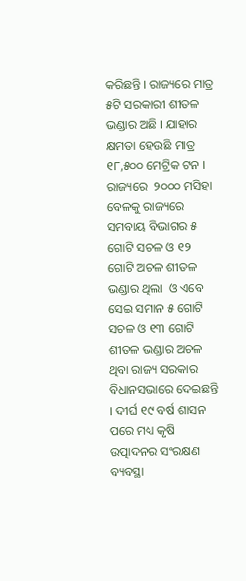କରିଛନ୍ତି । ରାଜ୍ୟରେ ମାତ୍ର ୫ଟି ସରକାରୀ ଶୀତଳ ଭଣ୍ଡାର ଅଛି । ଯାହାର କ୍ଷମତା ହେଉଛି ମାତ୍ର ୧୮,୫୦୦ ମେଟ୍ରିକ ଟନ । ରାଜ୍ୟରେ  ୨୦୦୦ ମସିହା ବେଳକୁ ରାଜ୍ୟରେ ସମବାୟ ବିଭାଗର ୫ ଗୋଟି ସଚଳ ଓ ୧୨ ଗୋଟି ଅଚଳ ଶୀତଳ ଭଣ୍ଡାର ଥିଲା  ଓ ଏବେ ସେଇ ସମାନ ୫ ଗୋଟି ସଚଳ ଓ ୧୩ ଗୋଟି ଶୀତଳ ଭଣ୍ଡାର ଅଚଳ ଥିବା ରାଜ୍ୟ ସରକାର ବିଧାନସଭାରେ ଦେଇଛନ୍ତି । ଦୀର୍ଘ ୧୯ ବର୍ଷ ଶାସନ ପରେ ମଧ୍ୟ କୃଷି ଉତ୍ପାଦନର ସଂରକ୍ଷଣ ବ୍ୟବସ୍ଥା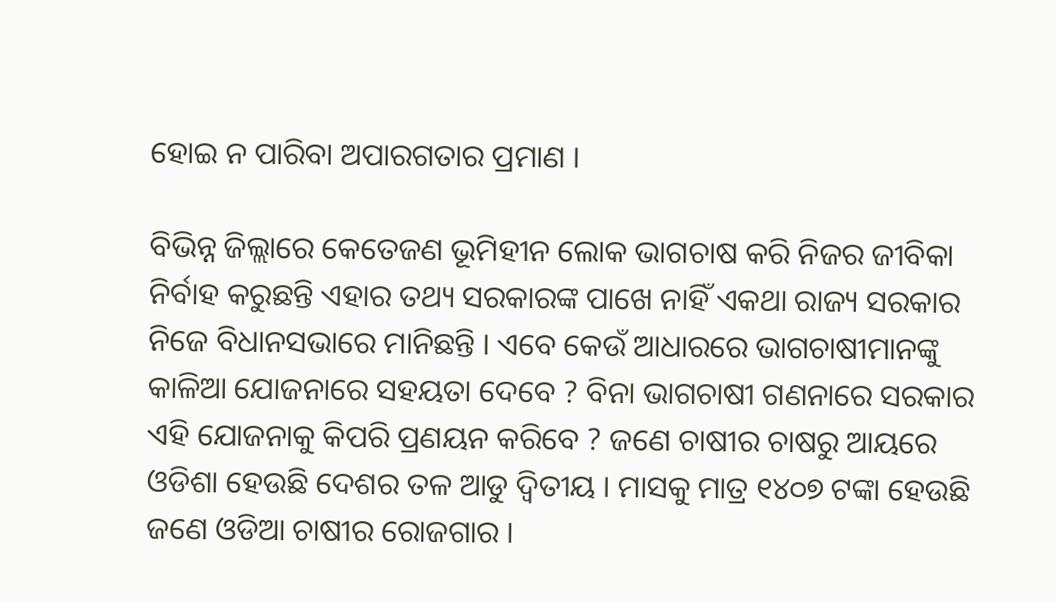ହୋଇ ନ ପାରିବା ଅପାରଗତାର ପ୍ରମାଣ ।

ବିଭିନ୍ନ ଜିଲ୍ଲାରେ କେତେଜଣ ଭୂମିହୀନ ଲୋକ ଭାଗଚାଷ କରି ନିଜର ଜୀବିକା ନିର୍ବାହ କରୁଛନ୍ତି ଏହାର ତଥ୍ୟ ସରକାରଙ୍କ ପାଖେ ନାହିଁ ଏକଥା ରାଜ୍ୟ ସରକାର ନିଜେ ବିଧାନସଭାରେ ମାନିଛନ୍ତି । ଏବେ କେଉଁ ଆଧାରରେ ଭାଗଚାଷୀମାନଙ୍କୁ କାଳିଆ ଯୋଜନାରେ ସହୟତା ଦେବେ ? ବିନା ଭାଗଚାଷୀ ଗଣନାରେ ସରକାର ଏହି ଯୋଜନାକୁ କିପରି ପ୍ରଣୟନ କରିବେ ? ଜଣେ ଚାଷୀର ଚାଷରୁ ଆୟରେ ଓଡିଶା ହେଉଛି ଦେଶର ତଳ ଆଡୁ ଦ୍ୱିତୀୟ । ମାସକୁ ମାତ୍ର ୧୪୦୭ ଟଙ୍କା ହେଉଛି ଜଣେ ଓଡିଆ ଚାଷୀର ରୋଜଗାର ।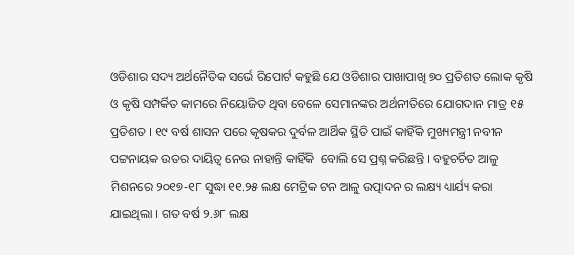ଓଡିଶାର ସଦ୍ୟ ଅର୍ଥନୈତିକ ସର୍ଭେ ରିପୋର୍ଟ କହୁଛି ଯେ ଓଡିଶାର ପାଖାପାଖି ୭୦ ପ୍ରତିଶତ ଲୋକ କୃଷି ଓ କୃଷି ସମ୍ପର୍କିତ କାମରେ ନିୟୋଜିତ ଥିବା ବେଳେ ସେମାନଙ୍କର ଅର୍ଥନୀତିରେ ଯୋଗଦାନ ମାତ୍ର ୧୫ ପ୍ରତିଶତ । ୧୯ ବର୍ଷ ଶାସନ ପରେ କୃଷକର ଦୁର୍ବଳ ଆର୍ଥିକ ସ୍ଥିତି ପାଇଁ କାହିଁକି ମୁଖ୍ୟମନ୍ତ୍ରୀ ନବୀନ ପଟ୍ଟନାୟକ ଉତର ଦାୟିତ୍ୱ ନେଉ ନାହାନ୍ତି କାହିଁକି  ବୋଲି ସେ ପ୍ରଶ୍ନ କରିଛନ୍ତି । ବହୁଚର୍ଚିତ ଆଳୁ ମିଶନରେ ୨୦୧୭-୧୮ ସୁଦ୍ଧା ୧୧.୨୫ ଲକ୍ଷ ମେଟ୍ରିକ ଟନ ଆଳୁ ଉତ୍ପାଦନ ର ଲକ୍ଷ୍ୟ ଧ୍ୟାର୍ଯ୍ୟ କରା ଯାଇଥିଲା । ଗତ ବର୍ଷ ୨.୬୮ ଲକ୍ଷ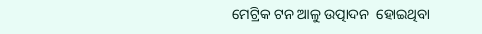ମେଟ୍ରିକ ଟନ ଆଳୁ ଉତ୍ପାଦନ  ହୋଇଥିବା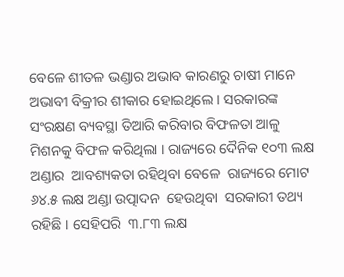ବେଳେ ଶୀତଳ ଭଣ୍ଡାର ଅଭାବ କାରଣରୁ ଚାଷୀ ମାନେ ଅଭାବୀ ବିକ୍ରୀର ଶୀକାର ହୋଇଥିଲେ । ସରକାରଙ୍କ ସଂରକ୍ଷଣ ବ୍ୟବସ୍ଥା ତିଆରି କରିବାର ବିଫଳତା ଆଳୁ ମିଶନକୁ ବିଫଳ କରିଥିଲା । ରାଜ୍ୟରେ ଦୈନିକ ୧୦୩ ଲକ୍ଷ ଅଣ୍ଡାର  ଆବଶ୍ୟକତା ରହିଥିବା ବେଳେ  ରାଜ୍ୟରେ ମୋଟ ୬୪.୫ ଲକ୍ଷ ଅଣ୍ଡା ଉତ୍ପାଦନ  ହେଉଥିବା  ସରକାରୀ ତଥ୍ୟ ରହିଛି । ସେହିପରି  ୩.୮୩ ଲକ୍ଷ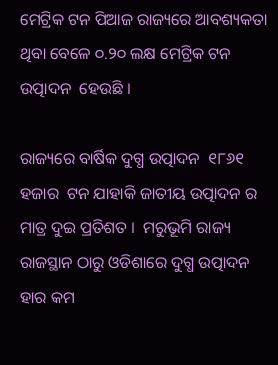ମେଟ୍ରିକ ଟନ ପିଆଜ ରାଜ୍ୟରେ ଆବଶ୍ୟକତା ଥିବା ବେଳେ ୦.୨୦ ଲକ୍ଷ ମେଟ୍ରିକ ଟନ ଉତ୍ପାଦନ  ହେଉଛି ।

ରାଜ୍ୟରେ ବାର୍ଷିକ ଦୁଗ୍ଧ ଉତ୍ପାଦନ  ୧୮୬୧ ହଜାର  ଟନ ଯାହାକି ଜାତୀୟ ଉତ୍ପାଦନ ର ମାତ୍ର ଦୁଇ ପ୍ରତିଶତ ।  ମରୁଭୂମି ରାଜ୍ୟ ରାଜସ୍ଥାନ ଠାରୁ ଓଡିଶାରେ ଦୁଗ୍ଧ ଉତ୍ପାଦନ  ହାର କମ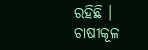ରହିଛି । ଚାଷୀକୂଳ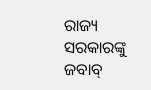ରାଜ୍ୟ ସରକାରଙ୍କୁ ଜବାବ୍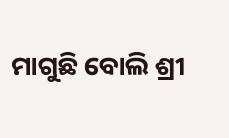ମାଗୁଛି ବୋଲି ଶ୍ରୀ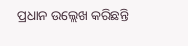ପ୍ରଧାନ ଉଲ୍ଲେଖ କରିଛନ୍ତି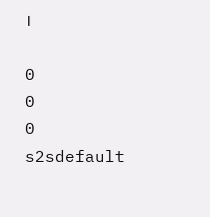।

0
0
0
s2sdefault